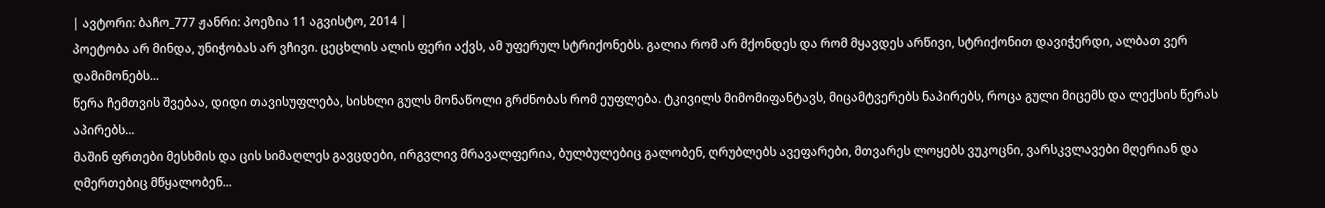| ავტორი: ბაჩო_777 ჟანრი: პოეზია 11 აგვისტო, 2014 |
პოეტობა არ მინდა, უნიჭობას არ ვჩივი. ცეცხლის ალის ფერი აქვს, ამ უფერულ სტრიქონებს. გალია რომ არ მქონდეს და რომ მყავდეს არწივი, სტრიქონით დავიჭერდი, ალბათ ვერ დამიმონებს...
წერა ჩემთვის შვებაა, დიდი თავისუფლება, სისხლი გულს მონაწოლი გრძნობას რომ ეუფლება. ტკივილს მიმომიფანტავს, მიცამტვერებს ნაპირებს, როცა გული მიცემს და ლექსის წერას აპირებს...
მაშინ ფრთები მესხმის და ცის სიმაღლეს გავცდები, ირგვლივ მრავალფერია, ბულბულებიც გალობენ, ღრუბლებს ავეფარები, მთვარეს ლოყებს ვუკოცნი, ვარსკვლავები მღერიან და ღმერთებიც მწყალობენ...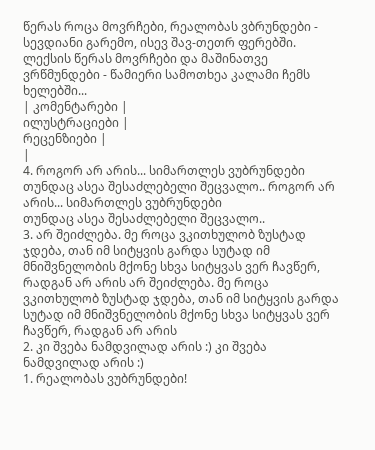წერას როცა მოვრჩები, რეალობას ვბრუნდები - სევდიანი გარემო, ისევ შავ-თეთრ ფერებში. ლექსის წერას მოვრჩები და მაშინათვე ვრწმუნდები - წამიერი სამოთხეა კალამი ჩემს ხელებში...
| კომენტარები |
ილუსტრაციები |
რეცენზიები |
|
4. როგორ არ არის... სიმართლეს ვუბრუნდები
თუნდაც ასეა შესაძლებელი შეცვალო.. როგორ არ არის... სიმართლეს ვუბრუნდები
თუნდაც ასეა შესაძლებელი შეცვალო..
3. არ შეიძლება. მე როცა ვკითხულობ ზუსტად ჯდება, თან იმ სიტყვის გარდა სუტად იმ მნიშვნელობის მქონე სხვა სიტყვას ვერ ჩავწერ, რადგან არ არის არ შეიძლება. მე როცა ვკითხულობ ზუსტად ჯდება, თან იმ სიტყვის გარდა სუტად იმ მნიშვნელობის მქონე სხვა სიტყვას ვერ ჩავწერ, რადგან არ არის
2. კი შვება ნამდვილად არის :) კი შვება ნამდვილად არის :)
1. რეალობას ვუბრუნდები!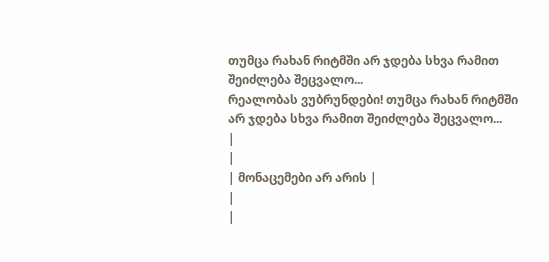თუმცა რახან რიტმში არ ჯდება სხვა რამით შეიძლება შეცვალო...
რეალობას ვუბრუნდები! თუმცა რახან რიტმში არ ჯდება სხვა რამით შეიძლება შეცვალო...
|
|
| მონაცემები არ არის |
|
|